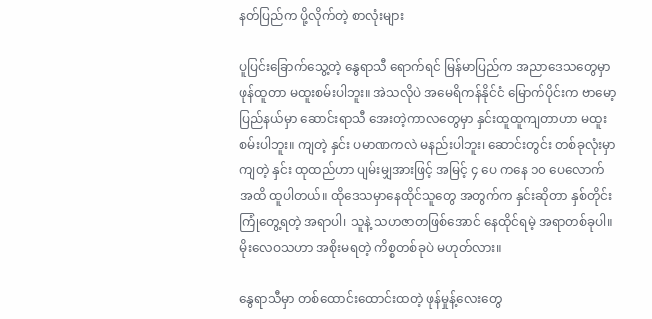နတ်ပြည်က ပို့လိုက်တဲ့ စာလုံးများ

ပူပြင်းခြောက်သွေ့တဲ့ နွေရာသီ ရောက်ရင် မြန်မာပြည်က အညာဒေသတွေမှာ ဖုန်ထူတာ မထူးစမ်းပါဘူး။ အဲသလိုပဲ အမေရိကန်နိုင်ငံ မြောက်ပိုင်းက ဗာမော့ပြည်နယ်မှာ ဆောင်းရာသီ အေးတဲ့ကာလတွေမှာ နှင်းထူထူကျတာဟာ မထူးစမ်းပါဘူး။ ကျတဲ့ နှင်း ပမာဏကလဲ မနည်းပါဘူး၊ ဆောင်းတွင်း တစ်ခုလုံးမှာ ကျတဲ့ နှင်း ထုထည်ဟာ ပျမ်းမျှအားဖြင့် အမြင့် ၄ ပေ ကနေ ၁၀ ပေလောက် အထိ ထူပါတယ်။ ထိုဒေသမှာနေထိုင်သူတွေ အတွက်က နှင်းဆိုတာ နှစ်တိုင်း ကြုံတွေ့ရတဲ့ အရာပါ၊ သူနဲ့ သဟဇာတဖြစ်အောင် နေထိုင်ရမဲ့ အရာတစ်ခုပါ။ မိုးလေဝသဟာ အစိုးမရတဲ့ ကိစ္စတစ်ခုပဲ မဟုတ်လား။

နွေရာသီမှာ တစ်ထောင်းထောင်းထတဲ့ ဖုန်မှုန့်လေးတွေ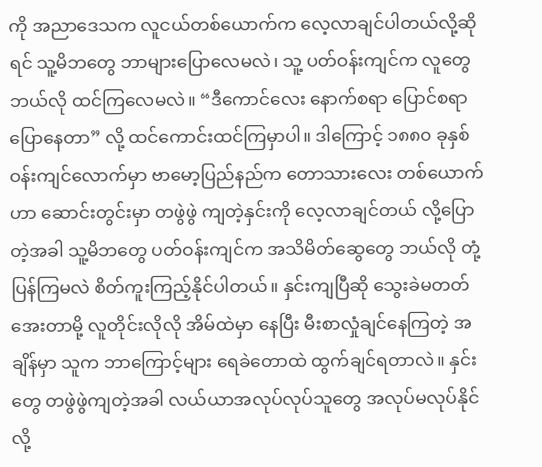ကို အညာဒေသက လူငယ်တစ်ယောက်က လေ့လာချင်ပါတယ်လို့ဆိုရင် သူ့မိဘတွေ ဘာများပြောလေမလဲ၊ သူ့ ပတ်ဝန်းကျင်က လူတွေ ဘယ်လို ထင်ကြလေမလဲ။ “ဒီကောင်လေး နောက်စရာ ပြောင်စရာ ပြောနေတာ” လို့ ထင်ကောင်းထင်ကြမှာပါ။ ဒါကြောင့် ၁၈၈၀ ခုနှစ် ဝန်းကျင်လောက်မှာ ဗာမော့ပြည်နည်က တောသားလေး တစ်ယောက်ဟာ ဆောင်းတွင်းမှာ တဖွဲဖွဲ ကျတဲ့နှင်းကို လေ့လာချင်တယ် လို့ပြောတဲ့အခါ သူ့မိဘတွေ ပတ်ဝန်းကျင်က အသိမိတ်ဆွေတွေ ဘယ်လို တုံ့ပြန်ကြမလဲ စိတ်ကူးကြည့်နိုင်ပါတယ်။ နှင်းကျပြီဆို သွေးခဲမတတ် အေးတာမို့ လူတိုင်းလိုလို အိမ်ထဲမှာ နေပြီး မီးစာလှုံချင်နေကြတဲ့ အချိန်မှာ သူက ဘာကြောင့်များ ရေခဲတောထဲ ထွက်ချင်ရတာလဲ။ နှင်းတွေ တဖွဲဖွဲကျတဲ့အခါ လယ်ယာအလုပ်လုပ်သူတွေ အလုပ်မလုပ်နိုင်လို့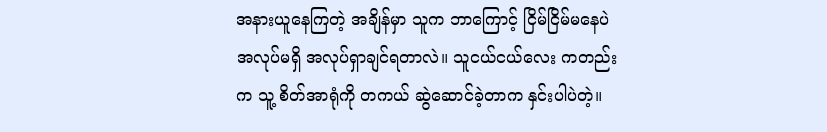အနားယူနေကြတဲ့ အချိန်မှာ သူက ဘာကြောင့် ငြိမ်ငြိမ်မနေပဲ အလုပ်မရှိ အလုပ်ရှာချင်ရတာလဲ။ သူငယ်ငယ်လေး ကတည်းက သူ့ စိတ်အာရုံကို တကယ် ဆွဲဆောင်ခဲ့တာက နှင်းပါပဲတဲ့။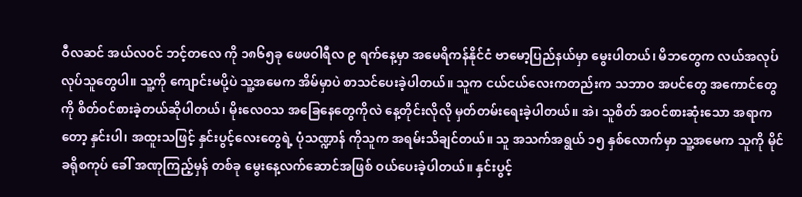ဝီလဆင် အယ်လဝင် ဘင့်တလေ ကို ၁၈၆၅ခု ဖေဖဝါရီလ ၉ ရက်နေ့မှာ အမေရိကန်နိုင်ငံ ဗာမော့ပြည်နယ်မှာ မွေးပါတယ်၊ မိဘတွေက လယ်အလုပ်လုပ်သူတွေပါ။ သူ့ကို ကျောင်းမပို့ပဲ သူ့အမေက အိမ်မှာပဲ စာသင်ပေးခဲ့ပါတယ်။ သူက ငယ်ငယ်လေးကတည်းက သဘာဝ အပင်တွေ အကောင်တွေ ကို စိတ်ဝင်စားခဲ့တယ်ဆိုပါတယ်၊ မိုးလေဝသ အခြေနေတွေကိုလဲ နေ့တိုင်းလိုလို မှတ်တမ်းရေးခဲ့ပါတယ်။ အဲ၊ သူစိတ် အဝင်စားဆုံးသော အရာကတော့ နှင်းပါ၊ အထူးသဖြင့် နှင်းပွင့်လေးတွေရဲ့ ပုံသဏ္ဍာန် ကိုသူက အရမ်းသိချင်တယ်။ သူ အသက်အရွယ် ၁၅ နှစ်လောက်မှာ သူ့အမေက သူကို မိုင်ခရိုစကုပ် ခေါ် အဏုကြည့်မှန် တစ်ခု မွေးနေ့လက်ဆောင်အဖြစ် ဝယ်ပေးခဲ့ပါတယ်။ နှင်းပွင့်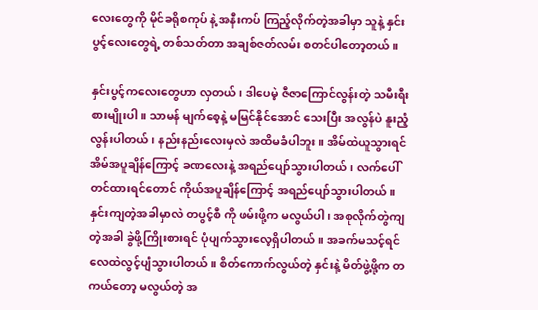လေးတွေကို မိုင်ခရိုစကုပ် နဲ့ အနီးကပ် ကြည့်လိုက်တဲ့အခါမှာ သူနဲ့ နှင်းပွင့်လေးတွေရဲ့ တစ်သတ်တာ အချစ်ဇတ်လမ်း စတင်ပါတော့တယ်။

နှင်းပွင့်ကလေးတွေဟာ လှတယ်၊ ဒါပေမဲ့ ဇီဇာကြောင်လွန်းတဲ့ သမီးရီးစားမျိုးပါ။ သာမန် မျက်စေ့နဲ့ မမြင်နိုင်အောင် သေးပြီး အလွန်ပဲ နူးညံ့ လွန်းပါတယ်၊ နည်းနည်းလေးမှလဲ အထိမခံပါဘူး။ အိမ်ထဲယူသွားရင် အိမ်အပူချိန်ကြောင့် ခဏလေးနဲ့ အရည်ပျော်သွားပါတယ်၊ လက်ပေါ်တင်ထားရင်တောင် ကိုယ်အပူချိန်ကြောင့် အရည်ပျော်သွားပါတယ်။ နှင်းကျတဲ့အခါမှာလဲ တပွင့်စီ ကို ဖမ်းဖို့က မလွယ်ပါ၊ အစုလိုက်တွဲကျတဲ့အခါ ခွဲဖို့ကြိုးစားရင် ပုံပျက်သွားလေ့ရှိပါတယ်။ အခက်မသင့်ရင် လေထဲလွင့်ပျံသွားပါတယ်။ စိတ်ကောက်လွယ်တဲ့ နှင်းနဲ့ မိတ်ဖွဲ့ဖို့က တကယ်တော့ မလွယ်တဲ့ အ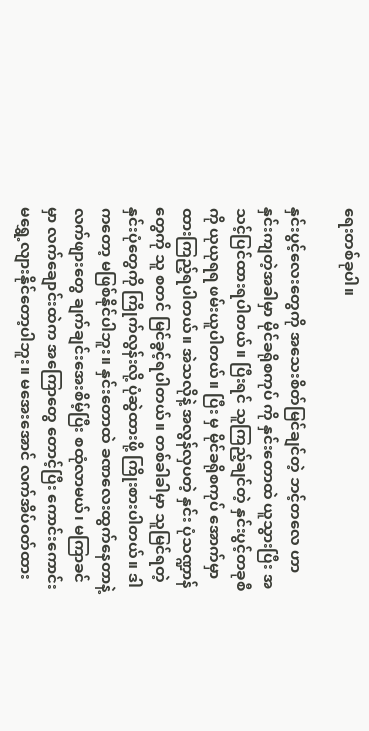ရေးတစ်ခုပါ။

နှင်းပွင့်လေးတွေကို အသေးစိတ်မြင်ချင်တဲ့ ဘင့်တလေ ဟာ နှင်းကျတဲ့အခါမှာ မိုင်ခရိုစကုပ် ကို နှင်းတောထဲ ယူသွားပြီး အသင့်ပြင်ထားရပါတယ်။ ပြီးရင် သူကြည့်ချင်တဲ့ နှင်းပွင့်တခုစီကို ယုယုရရ ဖမ်းယူပါတယ်။ ပြီး မှ မိုင်ခရိုစကုပ် အောက်မှာထားကြည့်ရပါတယ်။ အဲသလိုနဲ့ အလွန်လှပတဲ့ နှင်း ပုံသဏ္ဍာန် တွေကို သူ စတင် မြင်ခွင့်ရပါတယ်။ တစ်ခါခါမှာ သူမြင်ရတဲ့ နှင်းပုံတွေကို ကြိုက်လွန်းလို့ ပုံဆွဲထားဖို့ ကြိုးစားပါတယ်။ ဒါကတော့ မဖြစ်နိုင်ပါဘူး။ နှင်းတောထဲ ခဏလေးထွက်နေတာနဲ့ လက်ဖျားတွေ ချက်ချင်းအေးစိမ့်ပြီး စထုံလာမယ်၊ မကြာခင်မှာ လက်ချောင်းထဲက အကြောတွေ တောင့်ပြီး ကောင်းကောင်း မရွှေ့လျားနိုင်တော့ပါဘူး။ မအေးအောင် လက်အိပ်ဝတ်ထား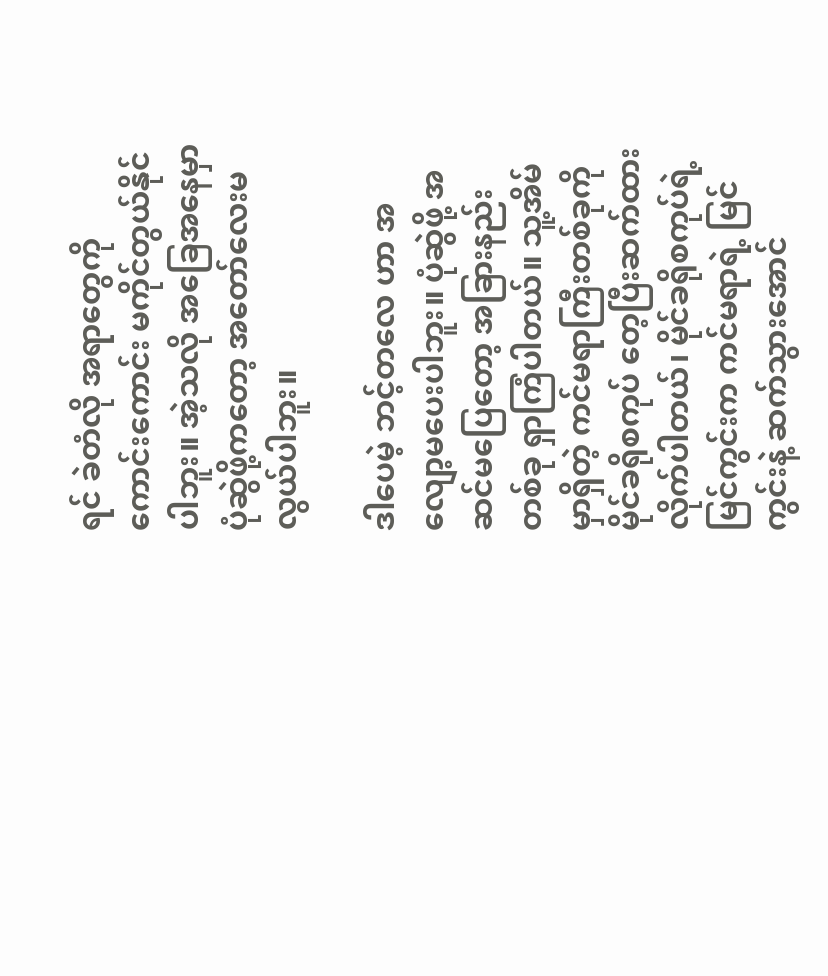ရင် ခဲတံလို အရာတွေကို ကောင်းကောင်း မကိုင်တွယ်နိုင်ပါဘူး။ အဲ့သလို အခြေအနေမှာ ပုံဆွဲဖို့ကတော့ အတော်လေးမလွယ်ပါဘူး။

ဒါပေမဲ့ ဘင့်တလေ ဟာ အလျော့မပေးပါဘူး။ ပုံဆွဲဖို့ အဆင်မပြေတော့ အခြားနည်းတစ်ခု ရှာကြံပါတယ်။ သူ့အိမ်မှာရှိတဲ့ ကင်မရာကြီးတစ်ခုကို မိုင်ခရိုစကုပ် တေ့ပြီးဆက်ထားလိုက်ပါတယ်၊ မိုင်ခရိုစကုပ်ရဲ့ မြင်ကွင်းက ကင်မရာရဲ့ မြင်ကွင်းနဲ့ ဆက်သွားအောင်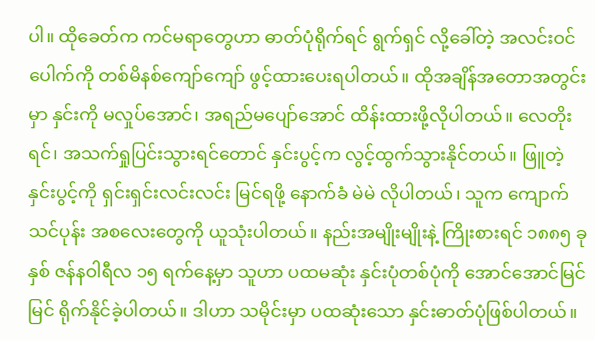ပါ။ ထိုခေတ်က ကင်မရာတွေဟာ ဓာတ်ပုံရိုက်ရင် ရွက်ရှင် လို့ခေါ်တဲ့ အလင်းဝင်ပေါက်ကို တစ်မိနစ်ကျော်ကျော် ဖွင့်ထားပေးရပါတယ်။ ထိုအချိန်အတောအတွင်းမှာ နှင်းကို မလှုပ်အောင်၊ အရည်မပျော်အောင် ထိန်းထားဖို့လိုပါတယ်။ လေတိုးရင်၊ အသက်ရှုပြင်းသွားရင်တောင် နှင်းပွင့်က လွင့်ထွက်သွားနိုင်တယ်။ ဖြူတဲ့ နှင်းပွင့်ကို ရှင်းရှင်းလင်းလင်း မြင်ရဖို့ နောက်ခံ မဲမဲ လိုပါတယ်၊ သူက ကျောက်သင်ပုန်း အစလေးတွေကို ယူသုံးပါတယ်။ နည်းအမျိုးမျိုးနဲ့ ကြိုးစားရင် ၁၈၈၅ ခုနှစ် ဇန်နဝါရီလ ၁၅ ရက်နေ့မှာ သူဟာ ပထမဆုံး နှင်းပုံတစ်ပုံကို အောင်အောင်မြင်မြင် ရိုက်နိုင်ခဲ့ပါတယ်။ ဒါဟာ သမိုင်းမှာ ပထဆုံးသော နှင်းဓာတ်ပုံဖြစ်ပါတယ်။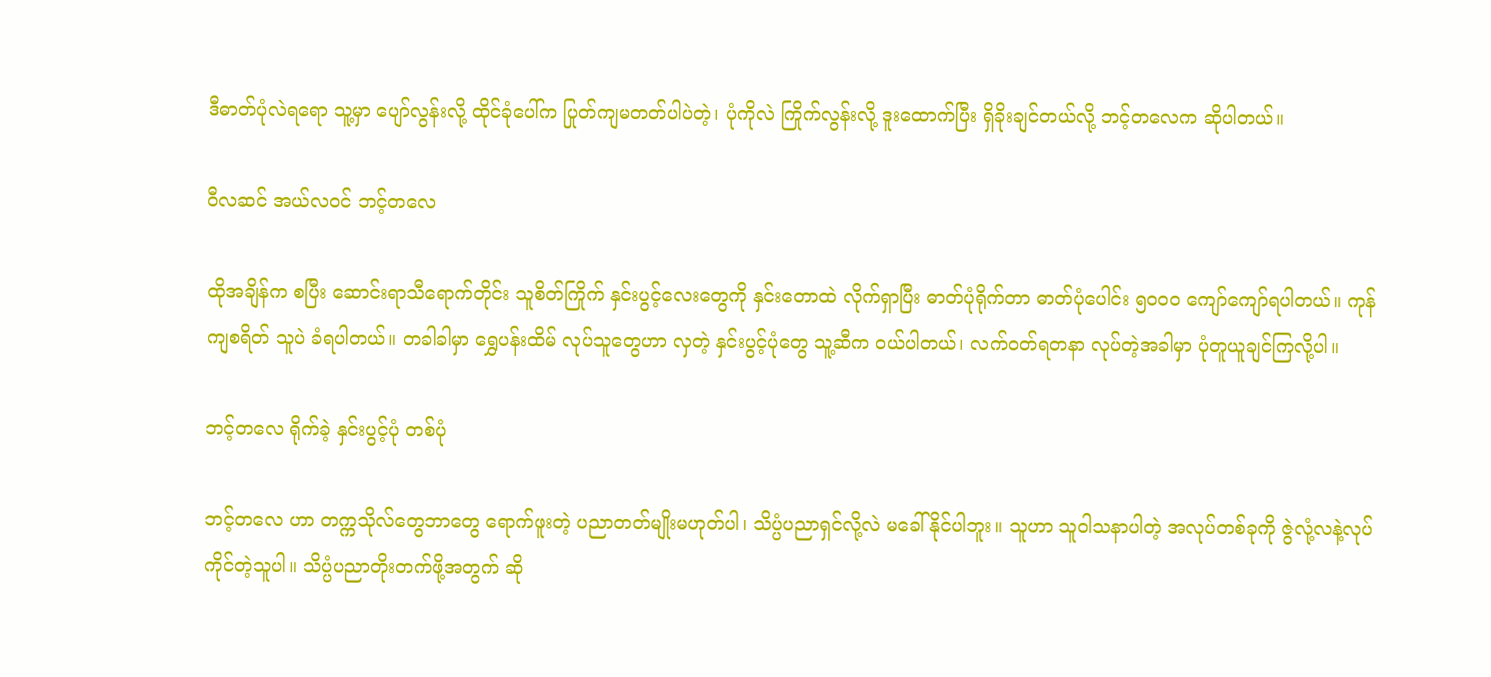ဒီဓာတ်ပုံလဲရရော သူ့မှာ ပျော်လွန်းလို့ ထိုင်ခုံပေါ်က ပြုတ်ကျမတတ်ပါပဲတဲ့၊ ပုံကိုလဲ ကြိုက်လွန်းလို့ ဒူးထောက်ပြီး ရှိခိုးချင်တယ်လို့ ဘင့်တလေက ဆိုပါတယ်။

ဝီလဆင် အယ်လဝင် ဘင့်တလေ

ထိုအချိန်က စပြီး ဆောင်းရာသီရောက်တိုင်း သူစိတ်ကြိုက် နှင်းပွင့်လေးတွေကို နှင်းတောထဲ လိုက်ရှာပြီး ဓာတ်ပုံရိုက်တာ ဓာတ်ပုံပေါင်း ၅၀၀၀ ကျော်ကျော်ရပါတယ်။ ကုန်ကျစရိတ် သူပဲ ခံရပါတယ်။ တခါခါမှာ ရွှေပန်းထိမ် လုပ်သူတွေဟာ လှတဲ့ နှင်းပွင့်ပုံတွေ သူ့ဆီက ဝယ်ပါတယ်၊ လက်ဝတ်ရတနာ လုပ်တဲ့အခါမှာ ပုံတူယူချင်ကြလို့ပါ။

ဘင့်တလေ ရိုက်ခဲ့ နှင်းပွင့်ပုံ တစ်ပုံ

ဘင့်တလေ ဟာ တက္ကသိုလ်တွေဘာတွေ ရောက်ဖူးတဲ့ ပညာတတ်မျိုးမဟုတ်ပါ၊ သိပ္ပံပညာရှင်လို့လဲ မခေါ်နိုင်ပါဘူး။ သူဟာ သူဝါသနာပါတဲ့ အလုပ်တစ်ခုကို ဇွဲလုံ့လနဲ့လုပ်ကိုင်တဲ့သူပါ။ သိပ္ပံပညာတိုးတက်ဖို့အတွက် ဆို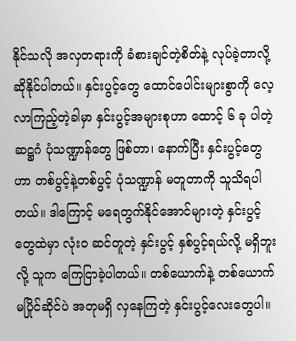နိုင်သလို အလှတရားကို ခံစားချင်တဲ့စိတ်နဲ့ လုပ်ခဲ့တာလို့ ဆိုနိုင်ပါတယ်။ နှင်းပွင့်တွေ ထောင်ပေါင်းများစွာကို လေ့လာကြည့်တဲ့ခါမှာ နှင်းပွင့်အများစုဟာ ထောင့် ၆ ခု ပါတဲ့ ဆဋ္ဌဂံ ပုံသဏ္ဍာန်တွေ ဖြစ်တာ၊ နောက်ပြီး နှင်းပွင့်တွေဟာ တစ်ပွင့်နဲ့တစ်ပွင့် ပုံသဏ္ဍာန် မတူတာကို သူသိရပါတယ်။ ဒါကြောင့် မရေတွက်နိုင်အောင်များတဲ့ နှင်းပွင့်တွေထဲမှာ လုံးဝ ဆင်တူတဲ့ နှင်းပွင့် နှစ်ပွင့်ရယ်လို့ မရှိဘူးလို့ သူက ကြေငြာခဲ့ပါတယ်။ တစ်ယောက်နဲ့ တစ်ယောက် မပြိုင်ဆိုင်ပဲ အတုမရှိ လှနေကြတဲ့ နှင်းပွင့်လေးတွေပါ။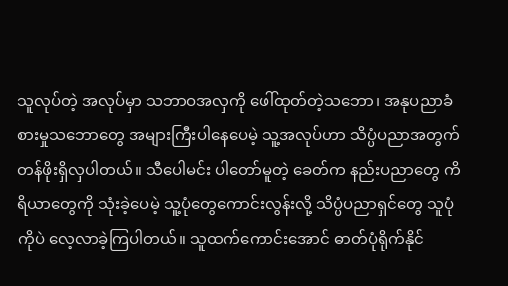သူလုပ်တဲ့ အလုပ်မှာ သဘာဝအလှကို ဖေါ်ထုတ်တဲ့သဘော၊ အနုပညာခံစားမှုသဘောတွေ အများကြီးပါနေပေမဲ့ သူ့အလုပ်ဟာ သိပ္ပံပညာအတွက် တန်ဖိုးရှိလှပါတယ်။ သီပေါမင်း ပါတော်မူတဲ့ ခေတ်က နည်းပညာတွေ ကိရိယာတွေကို သုံးခဲ့ပေမဲ့ သူ့ပုံတွေကောင်းလွန်းလို့ သိပ္ပံပညာရှင်တွေ သူပုံကိုပဲ လေ့လာခဲ့ကြပါတယ်။ သူထက်ကောင်းအောင် ဓာတ်ပုံရိုက်နိုင်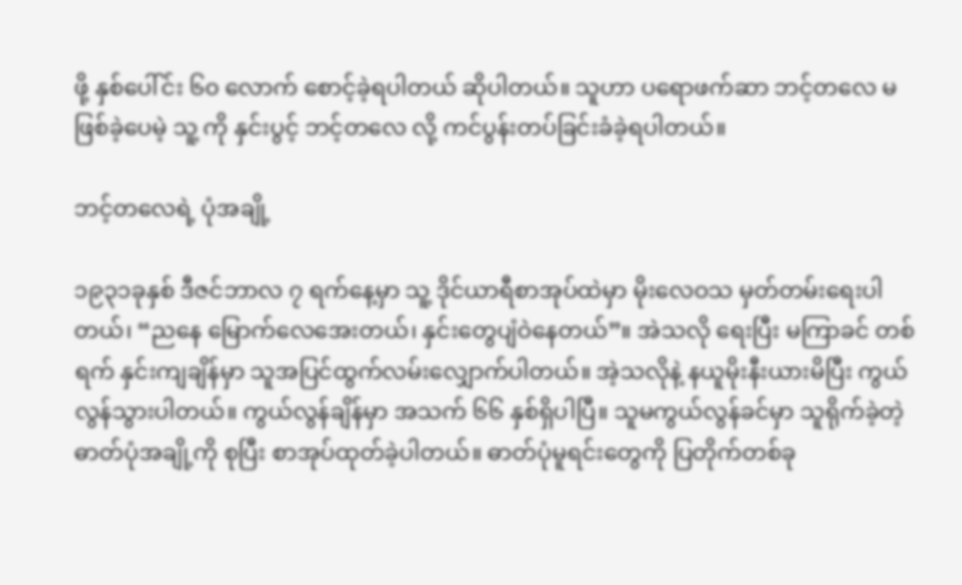ဖို့ နှစ်ပေါ်င်း ၆၀ လောက် စောင့်ခဲ့ရပါတယ် ဆိုပါတယ်။ သူဟာ ပရောဖက်ဆာ ဘင့်တလေ မဖြစ်ခဲ့ပေမဲ့ သူ့ ကို နှင်းပွင့် ဘင့်တလေ လို့ ကင်ပွန်းတပ်ခြင်းခံခဲ့ရပါတယ်။

ဘင့်တလေရဲ့ ပုံအချို့

၁၉၃၁ခုနှစ် ဒီဇင်ဘာလ ၇ ရက်နေ့မှာ သူ့ ဒိုင်ယာရီစာအုပ်ထဲမှာ မိုးလေဝသ မှတ်တမ်းရေးပါတယ်၊ “ညနေ မြောက်လေအေးတယ်၊ နှင်းတွေပျံဝဲနေတယ်”။ အဲသလို ရေးပြီး မကြာခင် တစ်ရက် နှင်းကျချိန်မှာ သူအပြင်ထွက်လမ်းလျှောက်ပါတယ်။ အဲ့သလိုနဲ့ နယူမိုးနီးယားမိပြီး ကွယ်လွန်သွားပါတယ်။ ကွယ်လွန်ချိန်မှာ အသက် ၆၆ နှစ်ရှိပါပြီ။ သူမကွယ်လွန်ခင်မှာ သူရိုက်ခဲ့တဲ့ ဓာတ်ပုံအချို့ကို စုပြီး စာအုပ်ထုတ်ခဲ့ပါတယ်။ ဓာတ်ပုံမူရင်းတွေကို ပြတိုက်တစ်ခု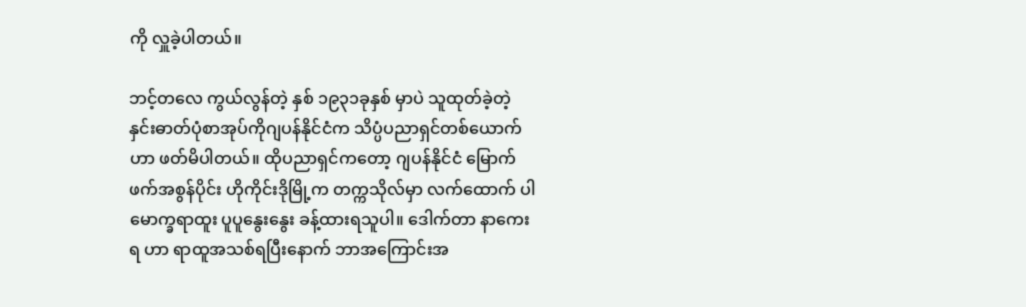ကို လှူခဲ့ပါတယ်။

ဘင့်တလေ ကွယ်လွန်တဲ့ နှစ် ၁၉၃၁ခုနှစ် မှာပဲ သူထုတ်ခဲ့တဲ့ နှင်းဓာတ်ပုံစာအုပ်ကိုဂျပန်နိုင်ငံက သိပ္ပံပညာရှင်တစ်ယောက်ဟာ ဖတ်မိပါတယ်။ ထိုပညာရှင်ကတော့ ဂျပန်နိုင်ငံ မြောက်ဖက်အစွန်ပိုင်း ဟိုကိုင်းဒိုမြို့က တက္ကသိုလ်မှာ လက်ထောက် ပါမောက္ခရာထူး ပူပူနွေးနွေး ခန့်ထားရသူပါ။ ဒေါက်တာ နာကေးရ ဟာ ရာထူအသစ်ရပြီးနောက် ဘာအကြောင်းအ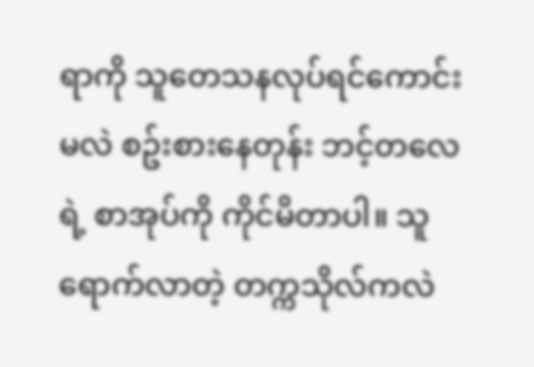ရာကို သူတေသနလုပ်ရင်ကောင်းမလဲ စဥ်းစားနေတုန်း ဘင့်တလေရဲ့ စာအုပ်ကို ကိုင်မိတာပါ။ သူရောက်လာတဲ့ တက္ကသိုလ်ကလဲ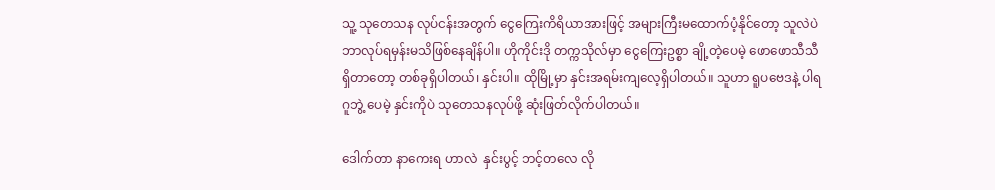သူ့ သုတေသန လုပ်ငန်းအတွက် ငွေကြေးကိရိယာအားဖြင့် အများကြီးမထောက်ပံ့နိုင်တော့ သူလဲပဲ ဘာလုပ်ရမှန်းမသိဖြစ်နေချိန်ပါ။ ဟိုကိုင်းဒို တက္ကသိုလ်မှာ ငွေကြေးဥစ္စာ ချို့တဲ့ပေမဲ့ ဖောဖောသီသီ ရှိတာတော့ တစ်ခုရှိပါတယ်၊ နှင်းပါ။ ထိုမြို့မှာ နှင်းအရမ်းကျလေ့ရှိပါတယ်။ သူဟာ ရူပဗေဒနဲ့ ပါရဂူဘွဲ့ ပေမဲ့ နှင်းကိုပဲ သုတေသနလုပ်ဖို့ ဆုံးဖြတ်လိုက်ပါတယ်။

ဒေါက်တာ နာကေးရ ဟာလဲ  နှင်းပွင့် ဘင့်တလေ လို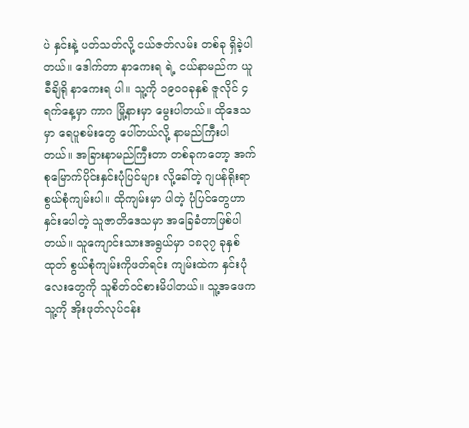ပဲ နှင်းနဲ့ ပတ်သတ်လို့ ငယ်ဇတ်လမ်း တစ်ခု ရှိခဲ့ပါတယ်။ ဒေါက်တာ နာကေးရ ရဲ့ ငယ်နာမည်က ယူခီချိရို နာကေးရ ပါ။ သူ့ကို ၁၉၀၀ခုနှစ် ဇူလိုင် ၄ရက်နေ့မှာ ကာဂ မြို့နားမှာ မွေးပါတယ်။ ထိုဒေသမှာ ရေပူစမ်းတွေ ပေါ်တယ်လို့ နာမည်ကြီးပါတယ်။ အခြားနာမည်ကြီးတာ တစ်ခုကတော့ အက်စုမြောက်ပိုင်းနှင်းပုံပြင်များ လို့ခေါ်တဲ့ ဂျပန်ရိုးရာ စွယ်စုံကျမ်းပါ။ ထိုကျမ်းမှာ ပါတဲ့ ပုံပြင်တွေဟာ နှင်းပေါတဲ့ သူဇာတိဒေသမှာ အခြေခံတာဖြစ်ပါတယ်။ သူကျောင်းသားအရွယ်မှာ ၁၈၃၇ ခုနှစ်ထုတ် စွယ်စုံကျမ်းကိုဖတ်ရင်း ကျမ်းထဲက နှင်းပုံလေးတွေကို သူစိတ်ဝင်စားမိပါတယ်။ သူ့အဖေက သူ့ကို အိုးဖုတ်လုပ်ငန်း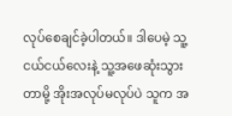လုပ်စေချင်ခဲ့ပါတယ်။ ဒါပေမဲ့ သူ့ငယ်ငယ်လေးနဲ့ သူ့အဖေဆုံးသွားတာမို့ အိုးအလုပ်မလုပ်ပဲ သူက အ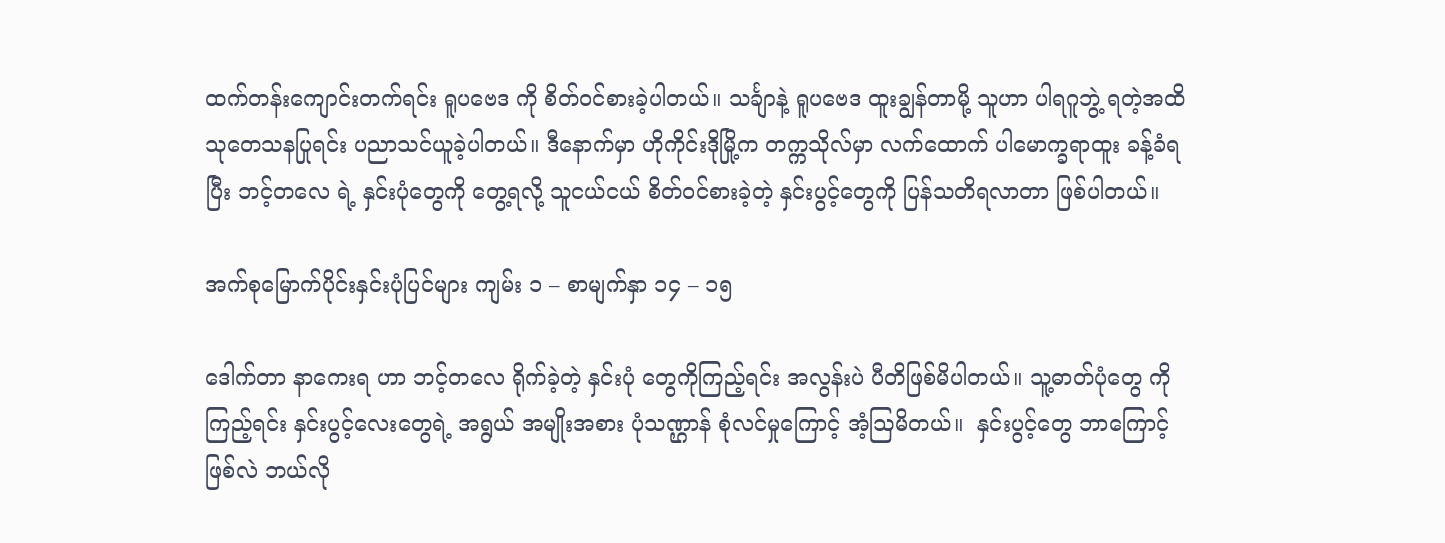ထက်တန်းကျောင်းတက်ရင်း ရူပဗေဒ ကို စိတ်ဝင်စားခဲ့ပါတယ်။ သင်္ချာနဲ့ ရူပဗေဒ ထူးချွန်တာမို့ သူဟာ ပါရဂူဘွဲ့ ရတဲ့အထိ သုတေသနပြုရင်း ပညာသင်ယူခဲ့ပါတယ်။ ဒီနောက်မှာ ဟိုကိုင်းဒိုမြို့က တက္ကသိုလ်မှာ လက်ထောက် ပါမောက္ခရာထူး ခန့်ခံရပြီး ဘင့်တလေ ရဲ့ နှင်းပုံတွေကို တွေ့ရလို့ သူငယ်ငယ် စိတ်ဝင်စားခဲ့တဲ့ နှင်းပွင့်တွေကို ပြန်သတိရလာတာ ဖြစ်ပါတယ်။

အက်စုမြောက်ပိုင်းနှင်းပုံပြင်များ ကျမ်း ၁ – စာမျက်နှာ ၁၄ – ၁၅

ဒေါက်တာ နာကေးရ ဟာ ဘင့်တလေ ရိုက်ခဲ့တဲ့ နှင်းပုံ တွေကိုကြည့်ရင်း အလွန်းပဲ ပီတိဖြစ်မိပါတယ်။ သူ့ဓာတ်ပုံတွေ ကိုကြည့်ရင်း နှင်းပွင့်လေးတွေရဲ့ အရွယ် အမျိုးအစား ပုံသဏ္ဌာန် စုံလင်မှုကြောင့် အံ့ဩမိတယ်။  နှင်းပွင့်တွေ ဘာကြောင့်ဖြစ်လဲ ဘယ်လို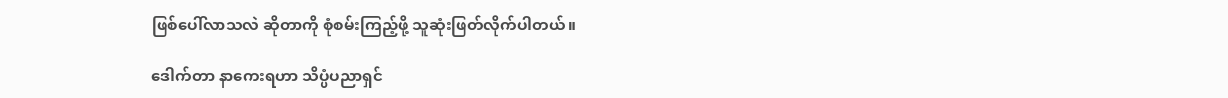ဖြစ်ပေါ်လာသလဲ ဆိုတာကို စုံစမ်းကြည့်ဖို့ သူဆုံးဖြတ်လိုက်ပါတယ်။

ဒေါက်တာ နာကေးရဟာ သိပ္ပံပညာရှင်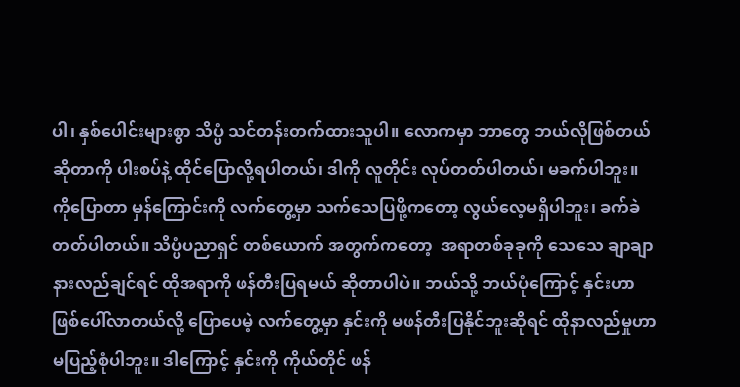ပါ၊ နှစ်ပေါင်းများစွာ သိပ္ပံ သင်တန်းတက်ထားသူပါ။ လောကမှာ ဘာတွေ ဘယ်လိုဖြစ်တယ် ဆိုတာကို ပါးစပ်နဲ့ ထိုင်ပြောလို့ရပါတယ်၊ ဒါကို လူတိုင်း လုပ်တတ်ပါတယ်၊ မခက်ပါဘူး။ ကိုပြောတာ မှန်ကြောင်းကို လက်တွေ့မှာ သက်သေပြဖို့ကတော့ လွယ်လေ့မရှိပါဘူး၊ ခက်ခဲတတ်ပါတယ်။ သိပ္ပံပညာရှင် တစ်ယောက် အတွက်ကတော့  အရာတစ်ခုခုကို သေသေ ချာချာ နားလည်ချင်ရင် ထိုအရာကို ဖန်တီးပြရမယ် ဆိုတာပါပဲ။ ဘယ်သို့ ဘယ်ပုံကြောင့် နှင်းဟာ ဖြစ်ပေါ်လာတယ်လို့ ပြောပေမဲ့ လက်တွေ့မှာ နှင်းကို မဖန်တီးပြနိုင်ဘူးဆိုရင် ထိုနာလည်မှုဟာ မပြည့်စုံပါဘူး။ ဒါကြောင့် နှင်းကို ကိုယ်တိုင် ဖန်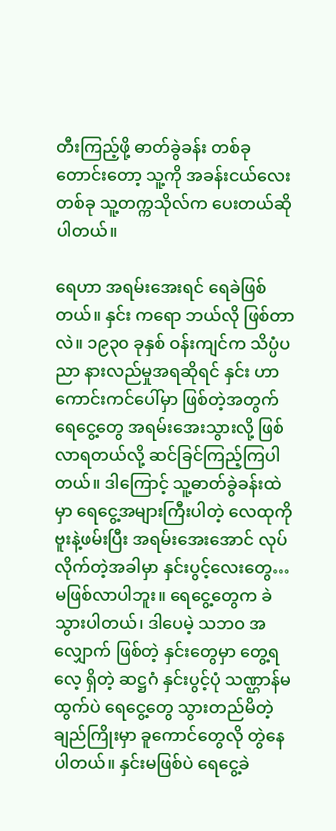တီးကြည့်ဖို့ ဓာတ်ခွဲခန်း တစ်ခုတောင်းတော့ သူ့ကို အခန်းငယ်လေး တစ်ခု သူ့တက္ကသိုလ်က ပေးတယ်ဆိုပါတယ်။

ရေဟာ အရမ်းအေးရင် ရေခဲဖြစ်တယ်။ နှင်း ကရော ဘယ်လို ဖြစ်တာလဲ။ ၁၉၃၀ ခုနှစ် ဝန်းကျင်က သိပ္ပံပညာ နားလည်မှုအရဆိုရင် နှင်း ဟာ ကောင်းကင်ပေါ်မှာ ဖြစ်တဲ့အတွက် ရေငွေ့တွေ အရမ်းအေးသွားလို့ ဖြစ်လာရတယ်လို့ ဆင်ခြင်ကြည့်ကြပါတယ်။ ဒါကြောင့် သူ့ဓာတ်ခွဲခန်းထဲမှာ ရေငွေ့အများကြီးပါတဲ့ လေထုကို ဗူးနဲ့ဖမ်းပြီး အရမ်းအေးအောင် လုပ်လိုက်တဲ့အခါမှာ နှင်းပွင့်လေးတွေ… မဖြစ်လာပါဘူး။ ရေငွေ့တွေက ခဲသွားပါတယ်၊ ဒါပေမဲ့ သဘဝ အလျှောက် ဖြစ်တဲ့ နှင်းတွေမှာ တွေ့ရလေ့ ရှိတဲ့ ဆဋ္ဌဂံ နှင်းပွင့်ပုံ သဏ္ဌာန်မထွက်ပဲ ရေငွေ့တွေ သွားတည်မိတဲ့ ချည်ကြိုးမှာ ခူကောင်တွေလို တွဲနေပါတယ်။ နှင်းမဖြစ်ပဲ ရေငွေ့ခဲ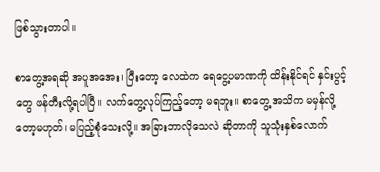ဖြစ်သွားတာပါ။

စာတွေ့အရဆို အပူအအေး၊ ပြီးတော့ လေထဲက ရေငွေ့ပမာဏကို ထိန်းနိုင်ရင် နှင်းပွင့်တွေ ဖန်တီးလို့ရပါပြီ။ လက်တွေ့လုပ်ကြည့်တော့ မရဘူး။ စာတွေ့ အသိက မမှန်လို့တော့မဟုတ်၊ မပြည့်စုံသေးလို့။ အခြားဘာလိုသေလဲ ဆိုတာကို သူသုံးနှစ်လောက်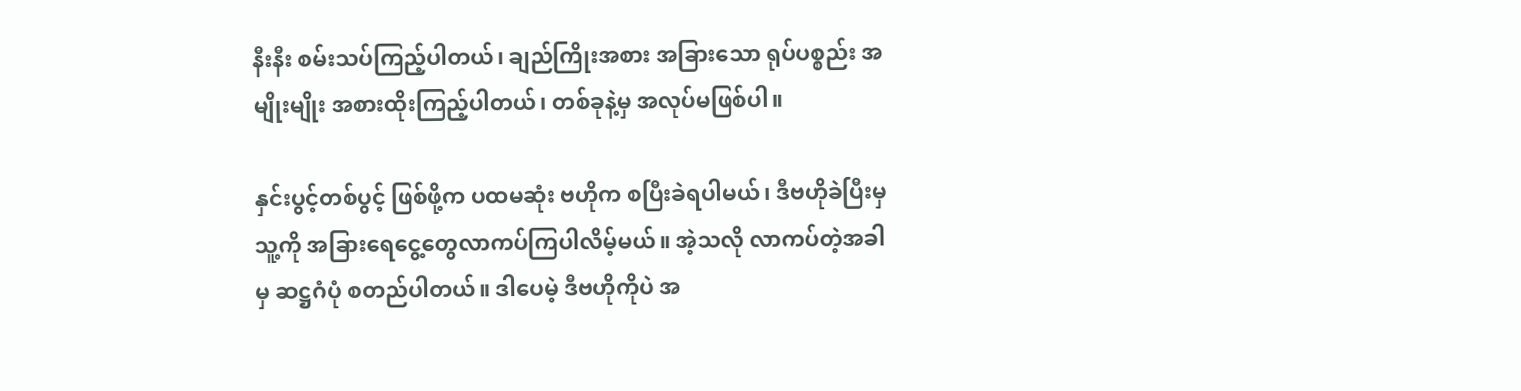နီးနီး စမ်းသပ်ကြည့်ပါတယ်၊ ချည်ကြိုးအစား အခြားသော ရုပ်ပစ္စည်း အမျိုးမျိုး အစားထိုးကြည့်ပါတယ်၊ တစ်ခုနဲ့မှ အလုပ်မဖြစ်ပါ။

နှင်းပွင့်တစ်ပွင့် ဖြစ်ဖို့က ပထမဆုံး ဗဟိုက စပြီးခဲရပါမယ်၊ ဒီဗဟိုခဲပြီးမှ သူ့ကို အခြားရေငွေ့တွေလာကပ်ကြပါလိမ့်မယ်။ အဲ့သလို လာကပ်တဲ့အခါမှ ဆဋ္ဌဂံပုံ စတည်ပါတယ်။ ဒါပေမဲ့ ဒီဗဟိုကိုပဲ အ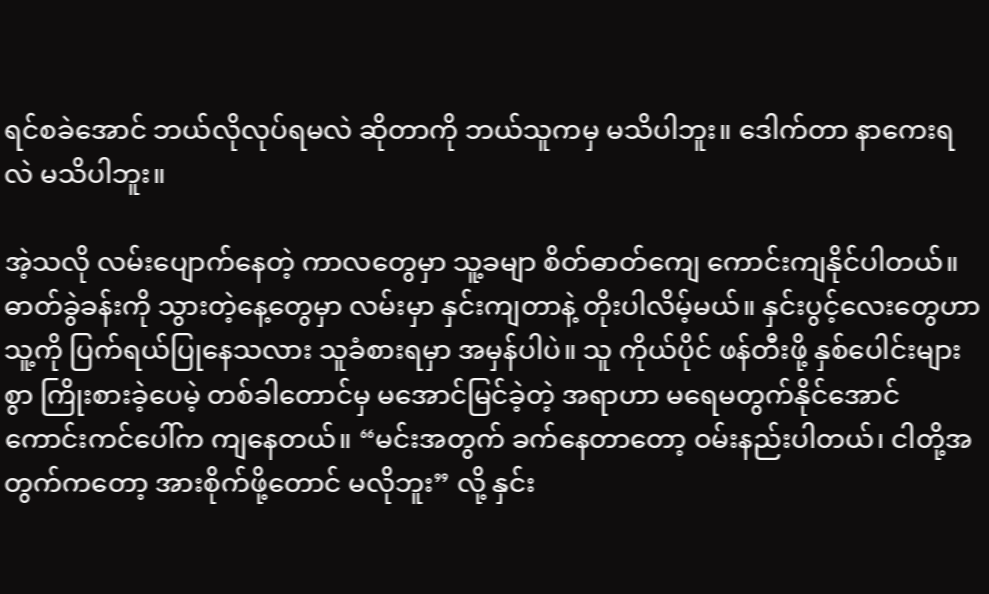ရင်စခဲအောင် ဘယ်လိုလုပ်ရမလဲ ဆိုတာကို ဘယ်သူကမှ မသိပါဘူး။ ဒေါက်တာ နာကေးရလဲ မသိပါဘူး။

အဲ့သလို လမ်းပျောက်နေတဲ့ ကာလတွေမှာ သူ့ခမျာ စိတ်ဓာတ်ကျေ ကောင်းကျနိုင်ပါတယ်။ ဓာတ်ခွဲခန်းကို သွားတဲ့နေ့တွေမှာ လမ်းမှာ နှင်းကျတာနဲ့ တိုးပါလိမ့်မယ်။ နှင်းပွင့်လေးတွေဟာ သူ့ကို ပြက်ရယ်ပြုနေသလား သူခံစားရမှာ အမှန်ပါပဲ။ သူ ကိုယ်ပိုင် ဖန်တီးဖို့ နှစ်ပေါင်းများစွာ ကြိုးစားခဲ့ပေမဲ့ တစ်ခါတောင်မှ မအောင်မြင်ခဲ့တဲ့ အရာဟာ မရေမတွက်နိုင်အောင် ကောင်းကင်ပေါ်က ကျနေတယ်။ “မင်းအတွက် ခက်နေတာတော့ ဝမ်းနည်းပါတယ်၊ ငါတို့အတွက်ကတော့ အားစိုက်ဖို့တောင် မလိုဘူး” လို့ နှင်း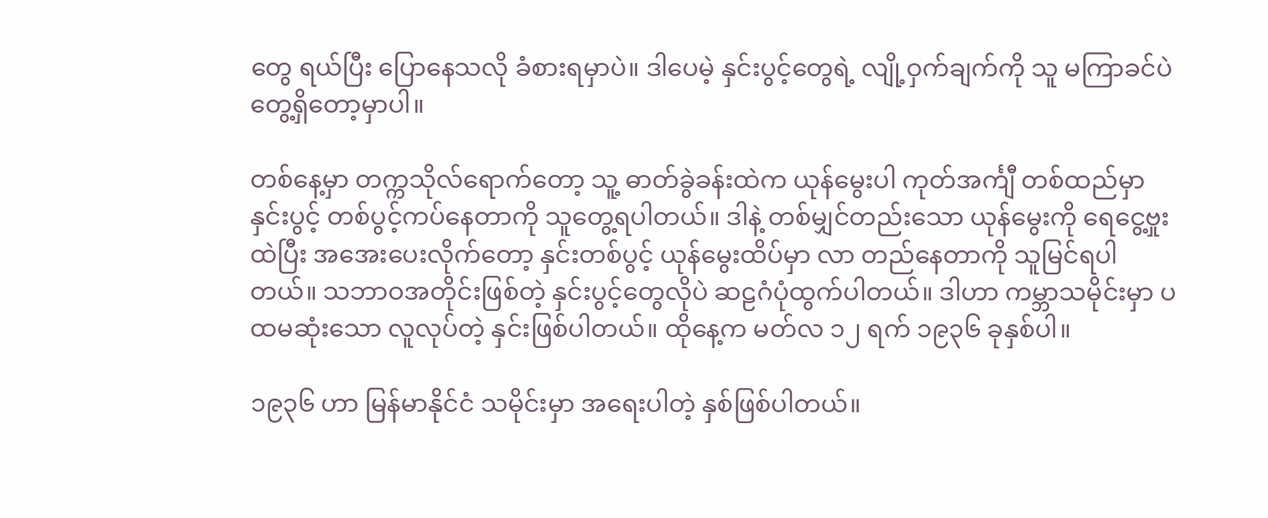တွေ ရယ်ပြီး ပြောနေသလို ခံစားရမှာပဲ။ ဒါပေမဲ့ နှင်းပွင့်တွေရဲ့ လျို့ဝှက်ချက်ကို သူ မကြာခင်ပဲ တွေ့ရှိတော့မှာပါ။

တစ်နေ့မှာ တက္ကသိုလ်ရောက်တော့ သူ့ ဓာတ်ခွဲခန်းထဲက ယုန်မွေးပါ ကုတ်အင်္ကျီ တစ်ထည်မှာ နှင်းပွင့် တစ်ပွင့်ကပ်နေတာကို သူတွေ့ရပါတယ်။ ဒါနဲ့ တစ်မျှင်တည်းသော ယုန်မွေးကို ရေငွေ့ဗှုးထဲပြီး အအေးပေးလိုက်တော့ နှင်းတစ်ပွင့် ယုန်မွေးထိပ်မှာ လာ တည်နေတာကို သူမြင်ရပါတယ်။ သဘာဝအတိုင်းဖြစ်တဲ့ နှင်းပွင့်တွေလိုပဲ ဆဠဂံပုံထွက်ပါတယ်။ ဒါဟာ ကမ္ဘာသမိုင်းမှာ ပထမဆုံးသော လူလုပ်တဲ့ နှင်းဖြစ်ပါတယ်။ ထိုနေ့က မတ်လ ၁၂ ရက် ၁၉၃၆ ခုနှစ်ပါ။

၁၉၃၆ ဟာ မြန်မာနိုင်ငံ သမိုင်းမှာ အရေးပါတဲ့ နှစ်ဖြစ်ပါတယ်။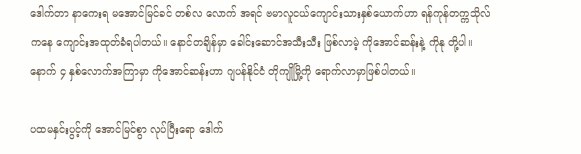ဒေါက်တာ နာကေးရ မအောင်မြင်ခင် တစ်လ လောက် အရင် ဗမာလူငယ်ကျောင်းသားနှစ်ယောက်ဟာ ရန်ကုန်တက္ကသိုလ်ကနေ ကျောင်းအထုတ်ခံရပါတယ်။ နောင်တချိန်မှာ ခေါင်းဆောင်အသီးသီး ဖြစ်လာမဲ့ ကိုအောင်ဆန်းနဲ့ ကိုနု တို့ပါ။  နောက် ၄ နှစ်လောက်အကြာမှာ ကိုအောင်ဆန်းဟာ ဂျပန်နိုင်ငံ တိုကျိုမြို့ကို ရောက်လာမှာဖြစ်ပါတယ်။

ပထမနှင်းပွင့်ကို အောင်မြင်စွာ လုပ်ပြီးရော ဒေါက်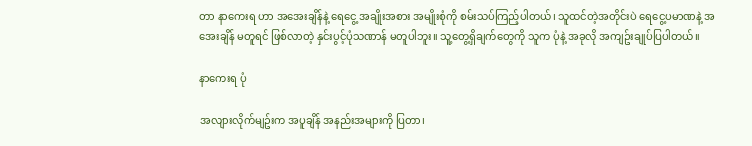တာ နာကေးရ ဟာ အအေးချိန်နဲ့ ရေငွေ့ အချိုးအစား အမျိုးစုံကို စမ်းသပ်ကြည့်ပါတယ်၊ သူထင်တဲ့အတိုင်းပဲ ရေငွေ့ပမာဏနဲ့ အအေးချိန် မတူရင် ဖြစ်လာတဲ့ နှင်းပွင့်ပုံသဏာန် မတူပါဘူး။ သူ့တွေ့ရှိချက်တွေကို သူက ပုံနဲ့ အခုလို အကျဥ်းချုပ်ပြပါတယ်။

နာကေးရ ပုံ

အလျားလိုက်မျဥ်းက အပူချိန် အနည်းအများကို ပြတာ၊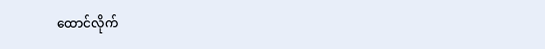ထောင်လိုက်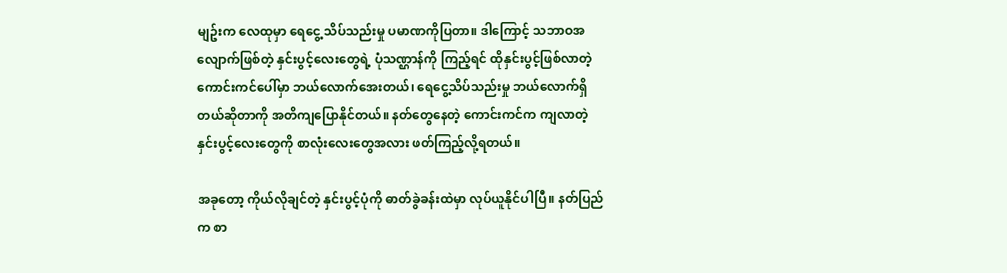မျဥ်းက လေထုမှာ ရေငွေ့ သိပ်သည်းမှု ပမာဏကိုပြတာ။ ဒါကြောင့် သဘာဝအလျောက်ဖြစ်တဲ့ နှင်းပွင့်လေးတွေရဲ့ ပုံသဏ္ဌာန်ကို ကြည့်ရင် ထိုနှင်းပွင့်ဖြစ်လာတဲ့ ကောင်းကင်ပေါ်မှာ ဘယ်လောက်အေးတယ်၊ ရေငွေ့သိပ်သည်းမှု ဘယ်လောက်ရှိတယ်ဆိုတာကို အတိကျပြောနိုင်တယ်။ နတ်တွေနေတဲ့ ကောင်းကင်က ကျလာတဲ့ နှင်းပွင့်လေးတွေကို စာလုံးလေးတွေအလား ဖတ်ကြည့်လို့ရတယ်။

အခုတော့ ကိုယ်လိုချင်တဲ့ နှင်းပွင့်ပုံကို ဓာတ်ခွဲခန်းထဲမှာ လုပ်ယူနိုင်ပါပြီ။ နတ်ပြည်က စာ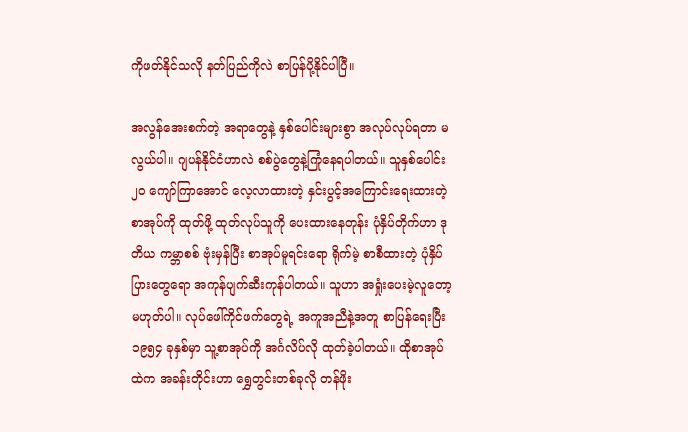ကိုဖတ်နိုင်သလို နတ်ပြည်ကိုလဲ စာပြန်ပို့နိုင်ပါပြီ။

အလွန်အေးစက်တဲ့ အရာတွေနဲ့ နှစ်ပေါင်းများစွာ အလုပ်လုပ်ရတာ မလွယ်ပါ။ ဂျပန်နိုင်ငံဟာလဲ စစ်ပွဲတွေနဲ့ကြုံနေရပါတယ်။ သူနှစ်ပေါင်း ၂၀ ကျော်ကြာအောင် လေ့လာထားတဲ့ နှင်းပွင့်အကြောင်းရေးထားတဲ့ စာအုပ်ကို ထုတ်ဖို့ ထုတ်လုပ်သူကို ပေးထားနေတုန်း ပုံနှိပ်တိုက်ဟာ ဒုတိယ ကမ္ဘာစစ် ဗုံးမှန်ပြီး စာအုပ်မူရင်းရော ရိုက်မဲ့ စာစီထားတဲ့ ပုံနှိပ်ပြားတွေရော အကုန်ပျက်ဆီးကုန်ပါတယ်။ သူဟာ အရှုံးပေးမဲ့လူတော့ မဟုတ်ပါ။ လုပ်ဖေါ်ကိုင်ဖက်တွေရဲ့ အကူအညီနဲ့အတူ စာပြန်ရေးပြီး ၁၉၅၄ ခုနှစ်မှာ သူ့စာအုပ်ကို အင်္ဂလိပ်လို ထုတ်ခဲ့ပါတယ်။ ထိုစာအုပ်ထဲက အခန်းတိုင်းဟာ ရွှေတွင်းတစ်ခုလို တန်ဖိုး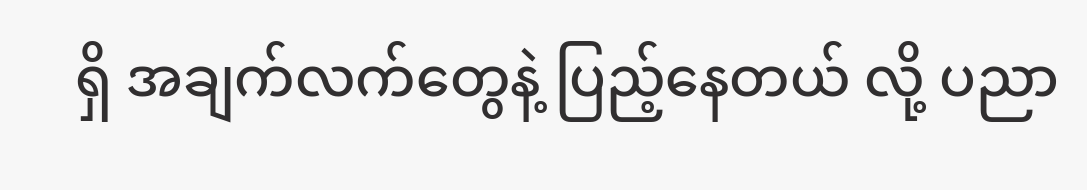ရှိ အချက်လက်တွေနဲ့ ပြည့်နေတယ် လို့ ပညာ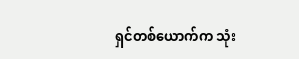ရှင်တစ်ယောက်က သုံး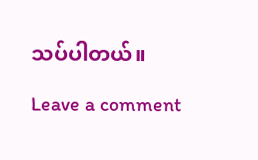သပ်ပါတယ်။

Leave a comment